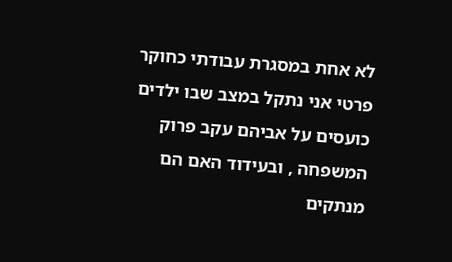לא אחת במסגרת עבודתי כחוקר פרטי אני נתקל במצב שבו ילדים כועסים על אביהם עקב פרוק המשפחה , ובעידוד האם הם מנתקים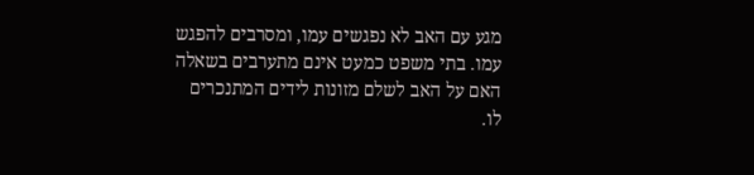מגע עם האב לא נפגשים עמו, ומסרבים להפגש עמו. בתי משפט כמעט אינם מתערבים בשאלה האם על האב לשלם מזונות לידים המתנכרים לו.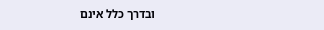ובדרך כלל אינם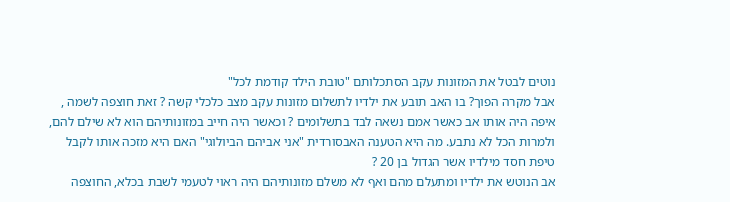נוטים לבטל את המזונות עקב הסתכלותם "טובת הילד קודמת לכל"
אבל מקרה הפוך? בו האב תובע את ילדיו לתשלום מזונות עקב מצב כלכלי קשה ? זאת חוצפה לשמה , איפה היה אותו אב כאשר אמם נשאה לבד בתשלומים ? וכאשר היה חייב במזונותיהם הוא לא שילם להם, ולמרות הכל לא נתבע. מה היא הטענה האבסורדית "אני אביהם הביולוגי" האם היא מזכה אותו לקבל טיפת חסד מילדיו אשר הגדול בן 20 ?
אב הנוטש את ילדיו ומתעלם מהם ואף לא משלם מזונותיהם היה ראוי לטעמי לשבת בכלא, החוצפה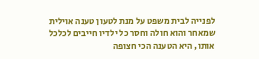לפנייה לבית משפט על מנת לטעון טענה אוילית שמאחר והוא חולה וחסר כל ילדיו חייבים לכלכל אותו, היא הטענה הכי חצופה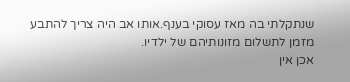שנתקלתי בה מאז עסוקי בענף.אותו אב היה צריך להתבע מזמן לתשלום מזונותיהם של ילדיו.
אכן אין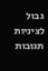גבול לציניות
תגובות